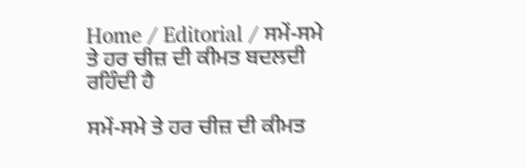Home / Editorial / ਸਮੇਂ-ਸਮੇ ਤੇ ਹਰ ਚੀਜ਼ ਦੀ ਕੀਮਤ ਬਦਲਦੀ ਰਹਿੰਦੀ ਹੈ

ਸਮੇਂ-ਸਮੇ ਤੇ ਹਰ ਚੀਜ਼ ਦੀ ਕੀਮਤ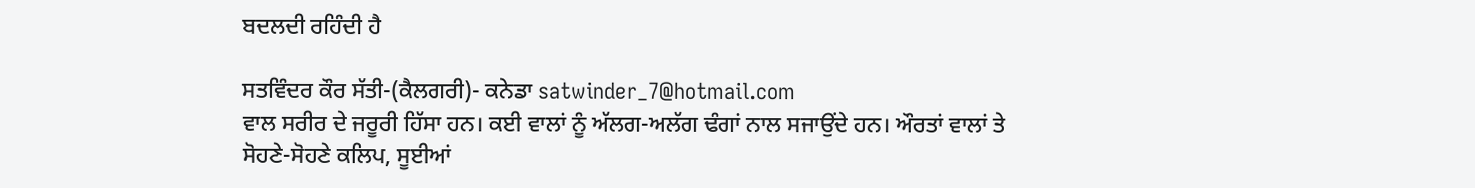ਬਦਲਦੀ ਰਹਿੰਦੀ ਹੈ

ਸਤਵਿੰਦਰ ਕੌਰ ਸੱਤੀ-(ਕੈਲਗਰੀ)- ਕਨੇਡਾ satwinder_7@hotmail.com
ਵਾਲ ਸਰੀਰ ਦੇ ਜਰੂਰੀ ਹਿੱਸਾ ਹਨ। ਕਈ ਵਾਲਾਂ ਨੂੰ ਅੱਲਗ-ਅਲੱਗ ਢੰਗਾਂ ਨਾਲ ਸਜਾਉਂਦੇ ਹਨ। ਔਰਤਾਂ ਵਾਲਾਂ ਤੇ ਸੋਹਣੇ-ਸੋਹਣੇ ਕਲਿਪ, ਸੂਈਆਂ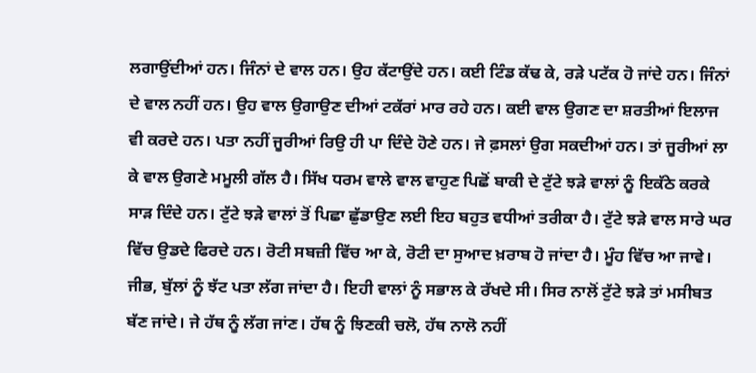ਲਗਾਉਂਦੀਆਂ ਹਨ। ਜਿੰਨਾਂ ਦੇ ਵਾਲ ਹਨ। ਉਹ ਕੱਟਾਉਂਦੇ ਹਨ। ਕਈ ਟਿੰਡ ਕੱਢ ਕੇ, ਰੜੇ ਪਟੱਕ ਹੋ ਜਾਂਦੇ ਹਨ। ਜਿੰਨਾਂ ਦੇ ਵਾਲ ਨਹੀਂ ਹਨ। ਉਹ ਵਾਲ ਉਗਾਉਣ ਦੀਆਂ ਟਕੱਰਾਂ ਮਾਰ ਰਹੇ ਹਨ। ਕਈ ਵਾਲ ਉਗਣ ਦਾ ਸ਼ਰਤੀਆਂ ਇਲਾਜ ਵੀ ਕਰਦੇ ਹਨ। ਪਤਾ ਨਹੀਂ ਜੂਰੀਆਂ ਰਿਉ ਹੀ ਪਾ ਦਿੰਦੇ ਹੋਣੇ ਹਨ। ਜੇ ਫ਼ਸਲਾਂ ਉਗ ਸਕਦੀਆਂ ਹਨ। ਤਾਂ ਜੂਰੀਆਂ ਲਾ ਕੇ ਵਾਲ ਉਗਣੇ ਮਮੂਲੀ ਗੱਲ ਹੈ। ਸਿੱਖ ਧਰਮ ਵਾਲੇ ਵਾਲ ਵਾਹੁਣ ਪਿਛੋਂ ਬਾਕੀ ਦੇ ਟੁੱਟੇ ਝੜੇ ਵਾਲਾਂ ਨੂੰ ਇਕੱਠੇ ਕਰਕੇ ਸਾੜ ਦਿੰਦੇ ਹਨ। ਟੁੱਟੇ ਝੜੇ ਵਾਲਾਂ ਤੋਂ ਪਿਛਾ ਛੁੱਡਾਉਣ ਲਈ ਇਹ ਬਹੁਤ ਵਧੀਆਂ ਤਰੀਕਾ ਹੈ। ਟੁੱਟੇ ਝੜੇ ਵਾਲ ਸਾਰੇ ਘਰ ਵਿੱਚ ਉਡਦੇ ਫਿਰਦੇ ਹਨ। ਰੋਟੀ ਸਬਜ਼ੀ ਵਿੱਚ ਆ ਕੇ, ਰੋਟੀ ਦਾ ਸੁਆਦ ਖ਼ਰਾਬ ਹੋ ਜਾਂਦਾ ਹੈ। ਮੂੰਹ ਵਿੱਚ ਆ ਜਾਵੇ। ਜੀਭ, ਬੁੱਲਾਂ ਨੂੰ ਝੱਟ ਪਤਾ ਲੱਗ ਜਾਂਦਾ ਹੈ। ਇਹੀ ਵਾਲਾਂ ਨੂੰ ਸਭਾਲ ਕੇ ਰੱਖਦੇ ਸੀ। ਸਿਰ ਨਾਲੋਂ ਟੁੱਟੇ ਝੜੇ ਤਾਂ ਮਸੀਬਤ ਬੱਣ ਜਾਂਦੇ। ਜੇ ਹੱਥ ਨੂੰ ਲੱਗ ਜਾਂਣ। ਹੱਥ ਨੂੰ ਝਿਣਕੀ ਚਲੋ, ਹੱਥ ਨਾਲੋ ਨਹੀਂ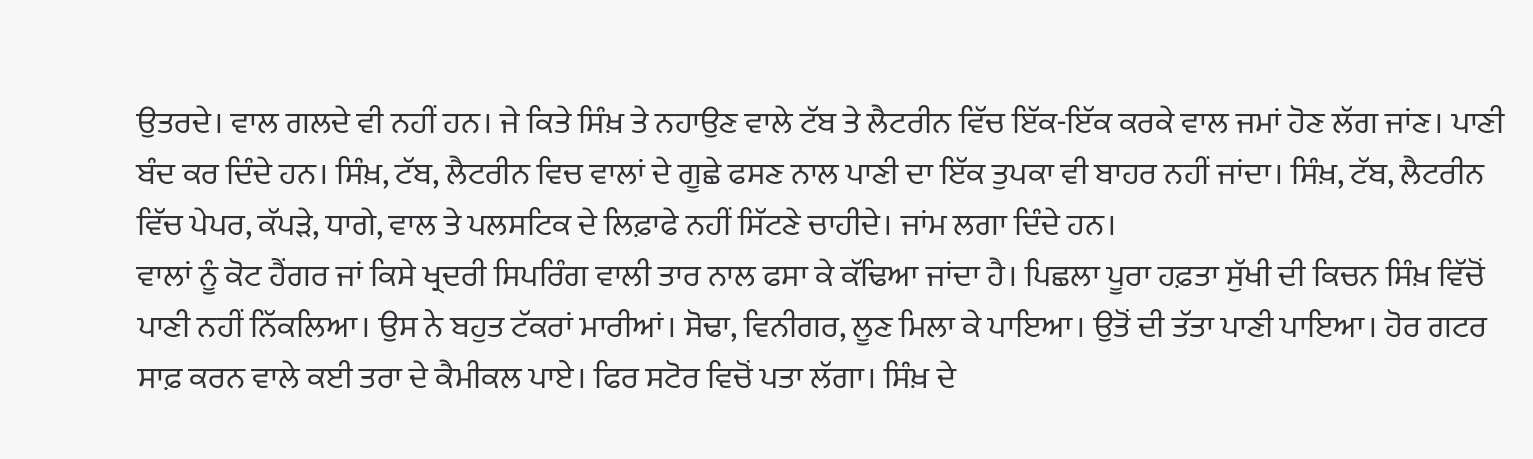ਉਤਰਦੇ। ਵਾਲ ਗਲਦੇ ਵੀ ਨਹੀਂ ਹਨ। ਜੇ ਕਿਤੇ ਸਿੰਖ਼ ਤੇ ਨਹਾਉਣ ਵਾਲੇ ਟੱਬ ਤੇ ਲੈਟਰੀਨ ਵਿੱਚ ਇੱਕ-ਇੱਕ ਕਰਕੇ ਵਾਲ ਜਮਾਂ ਹੋਣ ਲੱਗ ਜਾਂਣ। ਪਾਣੀ ਬੰਦ ਕਰ ਦਿੰਦੇ ਹਨ। ਸਿੰਖ਼, ਟੱਬ, ਲੈਟਰੀਨ ਵਿਚ ਵਾਲਾਂ ਦੇ ਗੂਛੇ ਫਸਣ ਨਾਲ ਪਾਣੀ ਦਾ ਇੱਕ ਤੁਪਕਾ ਵੀ ਬਾਹਰ ਨਹੀਂ ਜਾਂਦਾ। ਸਿੰਖ਼, ਟੱਬ, ਲੈਟਰੀਨ ਵਿੱਚ ਪੇਪਰ, ਕੱਪੜੇ, ਧਾਗੇ, ਵਾਲ ਤੇ ਪਲਸਟਿਕ ਦੇ ਲਿਫ਼ਾਫੇ ਨਹੀਂ ਸਿੱਟਣੇ ਚਾਹੀਦੇ। ਜਾਂਮ ਲਗਾ ਦਿੰਦੇ ਹਨ।
ਵਾਲਾਂ ਨੂੰ ਕੋਟ ਹੈਂਗਰ ਜਾਂ ਕਿਸੇ ਖ੍ਰਦਰੀ ਸਿਪਰਿੰਗ ਵਾਲੀ ਤਾਰ ਨਾਲ ਫਸਾ ਕੇ ਕੱਢਿਆ ਜਾਂਦਾ ਹੈ। ਪਿਛਲਾ ਪੂਰਾ ਹਫ਼ਤਾ ਸੁੱਖੀ ਦੀ ਕਿਚਨ ਸਿੰਖ਼ ਵਿੱਚੋਂ ਪਾਣੀ ਨਹੀਂ ਨਿੱਕਲਿਆ। ਉਸ ਨੇ ਬਹੁਤ ਟੱਕਰਾਂ ਮਾਰੀਆਂ। ਸੋਢਾ, ਵਿਨੀਗਰ, ਲੂਣ ਮਿਲਾ ਕੇ ਪਾਇਆ। ਉਤੋਂ ਦੀ ਤੱਤਾ ਪਾਣੀ ਪਾਇਆ। ਹੋਰ ਗਟਰ ਸਾਫ਼ ਕਰਨ ਵਾਲੇ ਕਈ ਤਰਾ ਦੇ ਕੈਮੀਕਲ ਪਾਏ। ਫਿਰ ਸਟੋਰ ਵਿਚੋਂ ਪਤਾ ਲੱਗਾ। ਸਿੰਖ਼ ਦੇ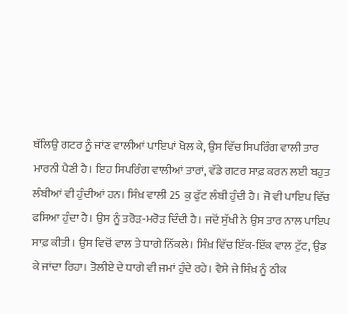ਥੱਲਿਉ ਗਟਰ ਨੂੰ ਜਾਂਣ ਵਾਲੀਆਂ ਪਾਇਪਾਂ ਖੋਲ ਕੇ, ਉਸ ਵਿੱਚ ਸਿਪਰਿੰਗ ਵਾਲੀ ਤਾਰ ਮਾਰਨੀ ਪੈਣੀ ਹੈ। ਇਹ ਸਿਪਰਿੰਗ ਵਾਲੀਆਂ ਤਾਰਾਂ, ਵੱਡੇ ਗਟਰ ਸਾਫ਼ ਕਰਨ ਲਈ ਬਹੁਤ ਲੰਬੀਆਂ ਵੀ ਹੁੰਦੀਆਂ ਹਨ। ਸਿੰਖ਼ ਵਾਲੀ 25 ਕੁ ਫੁੱਟ ਲੰਬੀ ਹੁੰਦੀ ਹੈ। ਜੋ ਵੀ ਪਾਇਪ ਵਿੱਚ ਫਸਿਆ ਹੁੰਦਾ ਹੈ। ਉਸ ਨੂੰ ਤਰੋੜ-ਮਰੋੜ ਦਿੰਦੀ ਹੈ। ਜਦੋਂ ਸੁੱਖੀ ਨੇ ਉਸ ਤਾਰ ਨਾਲ ਪਾਇਪ ਸਾਫ਼ ਕੀਤੀ। ਉਸ ਵਿਚੋਂ ਵਾਲ ਤੇ ਧਾਗੇ ਨਿੱਕਲੇ। ਸਿੰਖ਼ ਵਿੱਚ ਇੱਕ-ਇੱਕ ਵਾਲ ਟੁੱਟ, ਉਡ ਕੇ ਜਾਂਦਾ ਰਿਹਾ। ਤੋਲੀਏ ਦੇ ਧਾਗੇ ਵੀ ਜਮਾਂ ਹੁੰਦੇ ਰਹੇ। ਵੈਸੇ ਜੇ ਸਿੰਖ਼ ਨੂੰ ਠੀਕ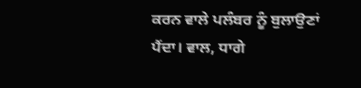ਕਰਨ ਵਾਲੇ ਪਲੰਬਰ ਨੂੰ ਬੁਲਾਉਣਾਂ ਪੈਂਦਾ। ਵਾਲ, ਧਾਗੇ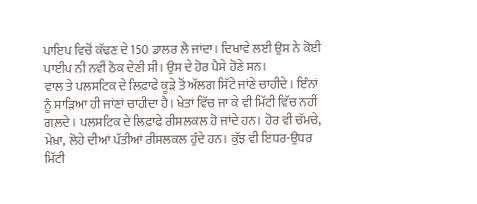ਪਾਇਪ ਵਿਚੋਂ ਕੱਢਣ ਦੇ 150 ਡਾਲਰ ਲੈ ਜਾਂਦਾ। ਦਿਖਾਵੇ ਲਈ ਉਸ ਨੇ ਕੋਈ ਪਾਈਪ ਨੀ ਨਵੀਂ ਠੋਕ ਦੇਣੀ ਸੀ। ਉਸ ਦੇ ਹੋਰ ਪੈਸੇ ਹੋਣੇ ਸਨ।
ਵਾਲ ਤੇ ਪਲਸਟਿਕ ਦੇ ਲਿਫ਼ਾਫੇ ਕੂੜੇ ਤੋਂ ਅੱਲਗ ਸਿੱਟੇ ਜਾਂਣੇ ਚਾਹੀਦੇ। ਇੰਨਾਂ ਨੂੰ ਸਾੜਿਆ ਹੀ ਜਾਂਣਾਂ ਚਾਹੀਦਾ ਹੈ। ਖੇਤਾਂ ਵਿੱਚ ਜਾ ਕੇ ਵੀ ਮਿੱਟੀ ਵਿੱਚ ਨਹੀਂ ਗਲ਼ਦੇ। ਪਲਸਟਿਕ ਦੇ ਲਿਫ਼ਾਫੇ ਰੀਸਲਕਲ ਹੋ ਜਾਂਦੇ ਹਨ। ਹੋਰ ਵੀ ਚੱਮਚੇ, ਮੇਖ਼ਾ, ਲੋਹੇ ਦੀਆਂ ਪੱਤੀਆਂ ਰੀਸਲਕਲ ਹੁੰਦੇ ਹਨ। ਕੁੱਝ ਵੀ ਇਧਰ-ਉਧਰ ਮਿੱਟੀ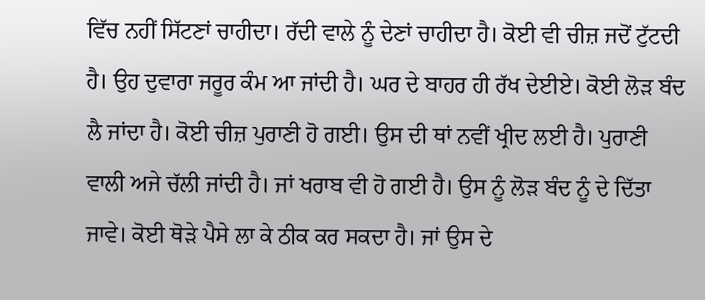ਵਿੱਚ ਨਹੀਂ ਸਿੱਟਣਾਂ ਚਾਹੀਦਾ। ਰੱਦੀ ਵਾਲੇ ਨੂੰ ਦੇਣਾਂ ਚਾਹੀਦਾ ਹੈ। ਕੋਈ ਵੀ ਚੀਜ਼ ਜਦੋਂ ਟੁੱਟਦੀ ਹੈ। ਉਹ ਦੁਵਾਰਾ ਜਰੂਰ ਕੰਮ ਆ ਜਾਂਦੀ ਹੈ। ਘਰ ਦੇ ਬਾਹਰ ਹੀ ਰੱਖ ਦੇਈਏ। ਕੋਈ ਲੋੜ ਬੰਦ ਲੈ ਜਾਂਦਾ ਹੈ। ਕੋਈ ਚੀਜ਼ ਪੁਰਾਣੀ ਹੋ ਗਈ। ਉਸ ਦੀ ਥਾਂ ਨਵੀਂ ਖ੍ਰੀਦ ਲਈ ਹੈ। ਪੁਰਾਣੀ ਵਾਲੀ ਅਜੇ ਚੱਲੀ ਜਾਂਦੀ ਹੈ। ਜਾਂ ਖਰਾਬ ਵੀ ਹੋ ਗਈ ਹੈ। ਉਸ ਨੂੰ ਲੋੜ ਬੰਦ ਨੂੰ ਦੇ ਦਿੱਤਾ ਜਾਵੇ। ਕੋਈ ਥੋੜੇ ਪੈਸੇ ਲਾ ਕੇ ਠੀਕ ਕਰ ਸਕਦਾ ਹੈ। ਜਾਂ ਉਸ ਦੇ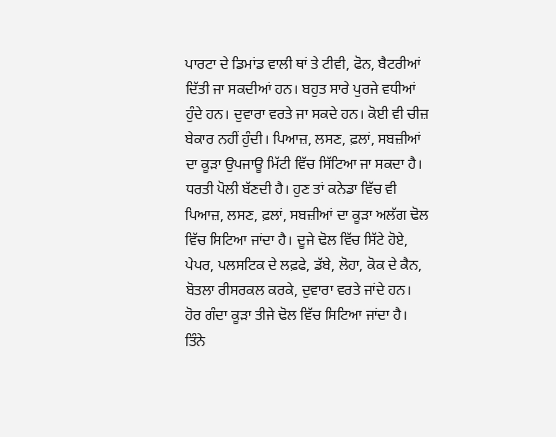ਪਾਰਟਾ ਦੇ ਡਿਮਾਂਡ ਵਾਲੀ ਥਾਂ ਤੇ ਟੀਵੀ, ਫੋਨ, ਬੈਟਰੀਆਂ ਦਿੱਤੀ ਜਾ ਸਕਦੀਆਂ ਹਨ। ਬਹੁਤ ਸਾਰੇ ਪੁਰਜੇ ਵਧੀਆਂ ਹੁੰਦੇ ਹਨ। ਦੁਵਾਰਾ ਵਰਤੇ ਜਾ ਸਕਦੇ ਹਨ। ਕੋਈ ਵੀ ਚੀਜ਼ ਬੇਕਾਰ ਨਹੀਂ ਹੁੰਦੀ। ਪਿਆਜ਼, ਲਸਣ, ਫ਼ਲਾਂ, ਸਬਜ਼ੀਆਂ ਦਾ ਕੂੜਾ ਉਪਜਾਊ ਮਿੱਟੀ ਵਿੱਚ ਸਿੱਟਿਆ ਜਾ ਸਕਦਾ ਹੈ। ਧਰਤੀ ਪੋਲੀ ਬੱਣਦੀ ਹੈ। ਹੁਣ ਤਾਂ ਕਨੇਡਾ ਵਿੱਚ ਵੀ ਪਿਆਜ਼, ਲਸਣ, ਫ਼ਲਾਂ, ਸਬਜ਼ੀਆਂ ਦਾ ਕੂੜਾ ਅਲੱਗ ਢੋਲ ਵਿੱਚ ਸਿਟਿਆ ਜਾਂਦਾ ਹੈ। ਦੂਜੇ ਢੋਲ ਵਿੱਚ ਸਿੱਟੇ ਹੋਏ, ਪੇਪਰ, ਪਲਸਟਿਕ ਦੇ ਲਫ਼ਫੇ, ਡੱਬੇ, ਲੋਹਾ, ਕੋਕ ਦੇ ਕੈਨ, ਬੋਤਲਾ ਰੀਸਰਕਲ ਕਰਕੇ, ਦੁਵਾਰਾ ਵਰਤੇ ਜਾਂਦੇ ਹਨ। ਹੋਰ ਗੰਦਾ ਕੂੜਾ ਤੀਜੇ ਢੋਲ ਵਿੱਚ ਸਿਟਿਆ ਜਾਂਦਾ ਹੈ। ਤਿੰਨੇ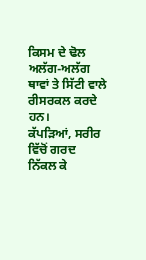ਕਿਸਮ ਦੇ ਢੋਲ ਅਲੱਗ-ਅਲੱਗ ਥਾਵਾਂ ਤੇ ਸਿੱਟੀ ਵਾਲੇ ਰੀਸਰਕਲ ਕਰਦੇ ਹਨ।
ਕੱਪੜਿਆਂ, ਸਰੀਰ ਵਿੱਚੋਂ ਗਰਦ ਨਿੱਕਲ ਕੇ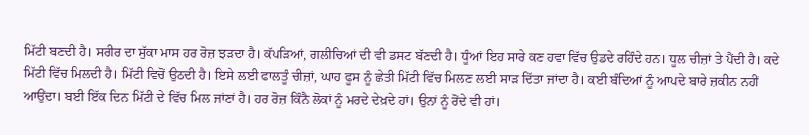ਮਿੱਟੀ ਬਣਦੀ ਹੈ। ਸਰੀਰ ਦਾ ਸੁੱਕਾ ਮਾਸ ਹਰ ਰੋਜ਼ ਝੜਦਾ ਹੈ। ਕੱਪੜਿਆਂ, ਗਲੀਚਿਆਂ ਦੀ ਵੀ ਡਸਟ ਬੱਣਦੀ ਹੈ। ਧੂੰਆਂ ਇਹ ਸਾਰੇ ਕਣ ਹਵਾ ਵਿੱਚ ਉਡਦੇ ਰਹਿੰਦੇ ਹਨ। ਧੂਲ ਚੀਜ਼ਾਂ ਤੇ ਪੈਂਦੀ ਹੈ। ਕਦੇ ਮਿੱਟੀ ਵਿੱਚ ਮਿਲਦੀ ਹੈ। ਮਿੱਟੀ ਵਿਚੋਂ ਉਠਦੀ ਹੈ। ਇਸੇ ਲਈ ਫਾਲਤੂੰ ਚੀਜ਼ਾਂ, ਘਾਹ ਫੂਸ ਨੂੰ ਛੇਤੀ ਮਿੱਟੀ ਵਿੱਚ ਮਿਲਣ ਲਈ ਸਾੜ ਦਿੱਤਾ ਜਾਂਦਾ ਹੈ। ਕਈ ਬੰਦਿਆਂ ਨੂੰ ਆਪਦੇ ਬਾਰੇ ਜ਼ਕੀਨ ਨਹੀਂ ਆਉਂਦਾ। ਬਈ ਇੱਕ ਦਿਨ ਮਿੱਟੀ ਦੇ ਵਿੱਚ ਮਿਲ ਜਾਂਣਾਂ ਹੈ। ਹਰ ਰੋਜ਼ ਕਿੰਨੈ ਲੋਕਾਂ ਨੂੰ ਮਰਦੇ ਦੇਖ਼ਦੇ ਹਾਂ। ਉਨਾਂ ਨੂੰ ਰੋਂਦੇ ਵੀ ਹਾਂ।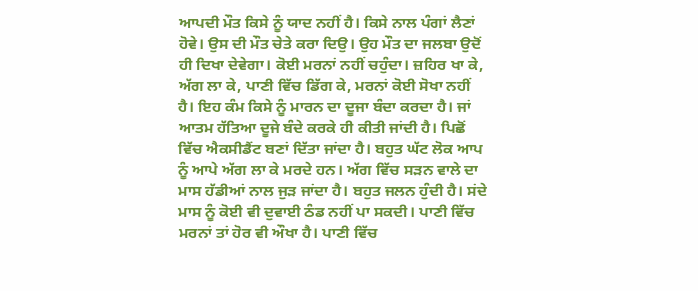ਆਪਦੀ ਮੌਤ ਕਿਸੇ ਨੂੰ ਯਾਦ ਨਹੀਂ ਹੈ। ਕਿਸੇ ਨਾਲ ਪੰਗਾਂ ਲੈਣਾਂ ਹੋਵੇ। ਉਸ ਦੀ ਮੌਤ ਚੇਤੇ ਕਰਾ ਦਿਉ। ਉਹ ਮੌਤ ਦਾ ਜਲਬਾ ਉਦੋਂ ਹੀ ਦਿਖਾ ਦੇਵੇਗਾ। ਕੋਈ ਮਰਨਾਂ ਨਹੀਂ ਚਹੁੰਦਾ। ਜ਼ਹਿਰ ਖਾ ਕੇ, ਅੱਗ ਲਾ ਕੇ, ਪਾਣੀ ਵਿੱਚ ਡਿੱਗ ਕੇ, ਮਰਨਾਂ ਕੋਈ ਸੋਖਾ ਨਹੀਂ ਹੈ। ਇਹ ਕੰਮ ਕਿਸੇ ਨੂੰ ਮਾਰਨ ਦਾ ਦੂਜਾ ਬੰਦਾ ਕਰਦਾ ਹੈ। ਜਾਂ ਆਤਮ ਹੱਤਿਆ ਦੂਜੇ ਬੰਦੇ ਕਰਕੇ ਹੀ ਕੀਤੀ ਜਾਂਦੀ ਹੈ। ਪਿਛੋਂ ਵਿੱਚ ਐਕਸੀਡੈਂਟ ਬਣਾਂ ਦਿੱਤਾ ਜਾਂਦਾ ਹੈ। ਬਹੁਤ ਘੱਟ ਲੋਕ ਆਪ ਨੂੰ ਆਪੇ ਅੱਗ ਲਾ ਕੇ ਮਰਦੇ ਹਨ। ਅੱਗ ਵਿੱਚ ਸੜਨ ਵਾਲੇ ਦਾ ਮਾਸ ਹੱਡੀਆਂ ਨਾਲ ਜੁੜ ਜਾਂਦਾ ਹੈ। ਬਹੁਤ ਜਲਨ ਹੁੰਦੀ ਹੈ। ਸਂਦੇ ਮਾਸ ਨੂੰ ਕੋਈ ਵੀ ਦੁਵਾਈ ਠੰਡ ਨਹੀਂ ਪਾ ਸਕਦੀ। ਪਾਣੀ ਵਿੱਚ ਮਰਨਾਂ ਤਾਂ ਹੋਰ ਵੀ ਔਖਾ ਹੈ। ਪਾਣੀ ਵਿੱਚ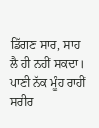ਡਿੱਗਣ ਸਾਰ, ਸਾਹ ਲੈ ਹੀ ਨਹੀਂ ਸਕਦਾ। ਪਾਣੀ ਨੱਕ ਮੂੰਹ ਰਾਹੀਂ ਸਰੀਰ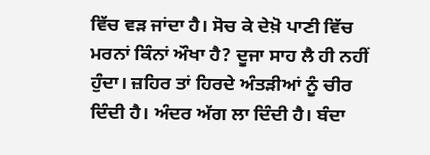ਵਿੱਚ ਵੜ ਜਾਂਦਾ ਹੈ। ਸੋਚ ਕੇ ਦੇਖ਼ੋ ਪਾਣੀ ਵਿੱਚ ਮਰਨਾਂ ਕਿੰਨਾਂ ਔਖਾ ਹੈ? ਦੂਜਾ ਸਾਹ ਲੈ ਹੀ ਨਹੀਂ ਹੁੰਦਾ। ਜ਼ਹਿਰ ਤਾਂ ਹਿਰਦੇ ਅੰਤੜੀਆਂ ਨੂੰ ਚੀਰ ਦਿੰਦੀ ਹੈ। ਅੰਦਰ ਅੱਗ ਲਾ ਦਿੰਦੀ ਹੈ। ਬੰਦਾ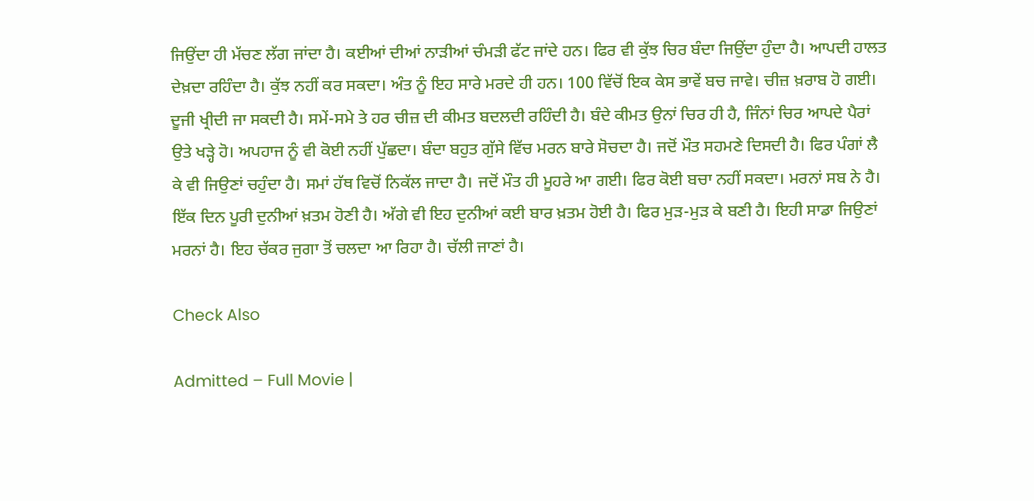ਜਿਉਂਦਾ ਹੀ ਮੱਚਣ ਲੱਗ ਜਾਂਦਾ ਹੈ। ਕਈਆਂ ਦੀਆਂ ਨਾੜੀਆਂ ਚੰਮੜੀ ਫੱਟ ਜਾਂਦੇ ਹਨ। ਫਿਰ ਵੀ ਕੁੱਝ ਚਿਰ ਬੰਦਾ ਜਿਉਂਦਾ ਹੁੰਦਾ ਹੈ। ਆਪਦੀ ਹਾਲਤ ਦੇਖ਼ਦਾ ਰਹਿੰਦਾ ਹੈ। ਕੁੱਝ ਨਹੀਂ ਕਰ ਸਕਦਾ। ਅੰਤ ਨੂੰ ਇਹ ਸਾਰੇ ਮਰਦੇ ਹੀ ਹਨ। 100 ਵਿੱਚੋਂ ਇਕ ਕੇਸ ਭਾਵੇਂ ਬਚ ਜਾਵੇ। ਚੀਜ਼ ਖ਼ਰਾਬ ਹੋ ਗਈ। ਦੂਜੀ ਖ੍ਰੀਦੀ ਜਾ ਸਕਦੀ ਹੈ। ਸਮੇਂ-ਸਮੇ ਤੇ ਹਰ ਚੀਜ਼ ਦੀ ਕੀਮਤ ਬਦਲਦੀ ਰਹਿੰਦੀ ਹੈ। ਬੰਦੇ ਕੀਮਤ ਉਨਾਂ ਚਿਰ ਹੀ ਹੈ, ਜਿੰਨਾਂ ਚਿਰ ਆਪਦੇ ਪੈਰਾਂ ਉਤੇ ਖੜ੍ਹੇ ਹੋ। ਅਪਹਾਜ ਨੂੰ ਵੀ ਕੋਈ ਨਹੀਂ ਪੁੱਛਦਾ। ਬੰਦਾ ਬਹੁਤ ਗੁੱਸੇ ਵਿੱਚ ਮਰਨ ਬਾਰੇ ਸੋਚਦਾ ਹੈ। ਜਦੋਂ ਮੌਤ ਸਹਮਣੇ ਦਿਸਦੀ ਹੈ। ਫਿਰ ਪੰਗਾਂ ਲੈ ਕੇ ਵੀ ਜਿਉਣਾਂ ਚਹੁੰਦਾ ਹੈ। ਸਮਾਂ ਹੱਥ ਵਿਚੋਂ ਨਿਕੱਲ ਜਾਦਾ ਹੈ। ਜਦੋਂ ਮੌਤ ਹੀ ਮੂਹਰੇ ਆ ਗਈ। ਫਿਰ ਕੋਈ ਬਚਾ ਨਹੀਂ ਸਕਦਾ। ਮਰਨਾਂ ਸਬ ਨੇ ਹੈ। ਇੱਕ ਦਿਨ ਪੂਰੀ ਦੁਨੀਆਂ ਖ਼ਤਮ ਹੋਣੀ ਹੈ। ਅੱਗੇ ਵੀ ਇਹ ਦੁਨੀਆਂ ਕਈ ਬਾਰ ਖ਼ਤਮ ਹੋਈ ਹੈ। ਫਿਰ ਮੁੜ-ਮੁੜ ਕੇ ਬਣੀ ਹੈ। ਇਹੀ ਸਾਡਾ ਜਿਉਣਾਂ ਮਰਨਾਂ ਹੈ। ਇਹ ਚੱਕਰ ਜੁਗਾ ਤੋਂ ਚਲਦਾ ਆ ਰਿਹਾ ਹੈ। ਚੱਲੀ ਜਾਣਾਂ ਹੈ।

Check Also

Admitted – Full Movie |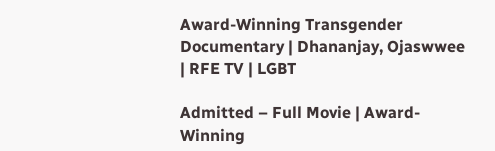Award-Winning Transgender Documentary | Dhananjay, Ojaswwee | RFE TV | LGBT

Admitted – Full Movie | Award-Winning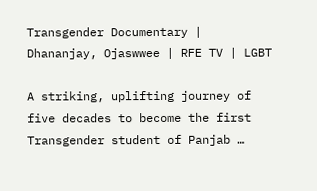Transgender Documentary | Dhananjay, Ojaswwee | RFE TV | LGBT

A striking, uplifting journey of five decades to become the first Transgender student of Panjab …